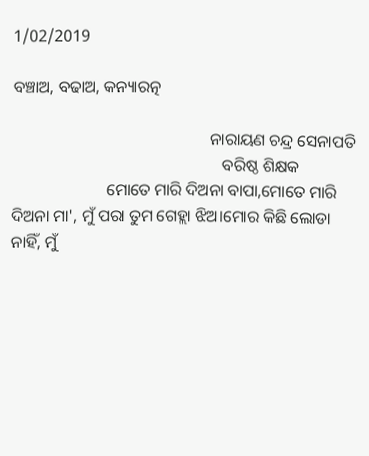1/02/2019

ବଞ୍ଚାଅ, ବଢାଅ, କନ୍ୟାରତ୍ନ

                                                ନାରାୟଣ ଚନ୍ଦ୍ର ସେନାପତି
                                                   ବରିଷ୍ଠ ଶିକ୍ଷକ
                       ମୋତେ ମାରି ଦିଅନା ବାପା,ମୋତେ ମାରି ଦିଅନା ମା', ମୁଁ ପରା ତୁମ ଗେହ୍ଲା ଝିଅ।ମୋର କିଛି ଲୋଡା ନାହିଁ, ମୁଁ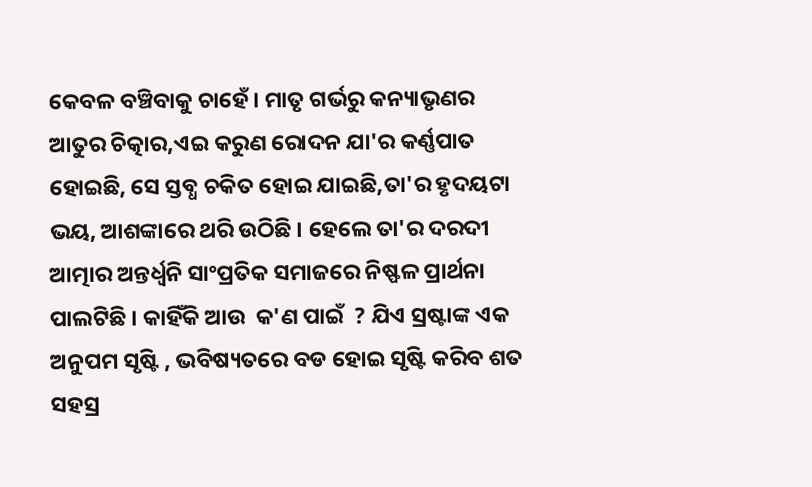କେବଳ ବଞ୍ଚିବାକୁ ଚାହେଁ। ମାତୃ ଗର୍ଭରୁ କନ୍ୟାଭୃଣର ଆତୁର ଚିତ୍କାର,ଏଇ କରୁଣ ରୋଦନ ଯା'ର କର୍ଣ୍ଣପାତ ହୋଇଛି, ସେ ସ୍ତବ୍ଧ ଚକିତ ହୋଇ ଯାଇଛି,ତା'ର ହୃଦୟଟା ଭୟ, ଆଶଙ୍କାରେ ଥରି ଉଠିଛି । ହେଲେ ତା'ର ଦରଦୀ ଆତ୍ମାର ଅନ୍ତର୍ଧ୍ବନି ସାଂପ୍ରତିକ ସମାଜରେ ନିଷ୍ଫଳ ପ୍ରାର୍ଥନା ପାଲଟିଛି । କାହିଁକି ଆଉ  କ'ଣ ପାଇଁ  ? ଯିଏ ସ୍ରଷ୍ଟାଙ୍କ ଏକ ଅନୁପମ ସୃଷ୍ଟି , ଭବିଷ୍ୟତରେ ବଡ ହୋଇ ସୃଷ୍ଟି କରିବ ଶତ ସହସ୍ର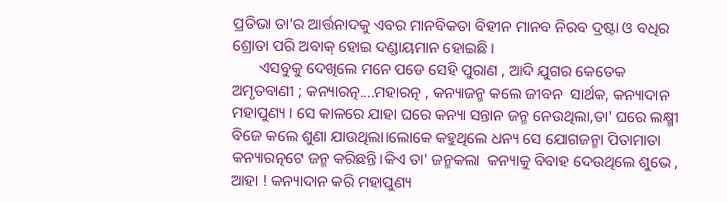ପ୍ରତିଭା ତା'ର ଆର୍ତ୍ତନାଦକୁ ଏବର ମାନବିକତା ବିହୀନ ମାନବ ନିରବ ଦ୍ରଷ୍ଟା ଓ ବଧିର ଶ୍ରୋତା ପରି ଅବାକ୍ ହୋଇ ଦଣ୍ଡାୟମାନ ହୋଇଛି।
       ଏସବୁକୁ ଦେଖିଲେ ମନେ ପଡେ ସେହି ପୁରାଣ , ଆଦି ଯୁଗର କେତେକ ଅମୃତବାଣୀ ; କନ୍ୟାରତ୍ନ....ମହାରତ୍ନ , କନ୍ୟାଜନ୍ମ କଲେ ଜୀବନ  ସାର୍ଥକ, କନ୍ୟାଦାନ ମହାପୁଣ୍ୟ । ସେ କାଳରେ ଯାହା ଘରେ କନ୍ୟା ସନ୍ତାନ ଜନ୍ମ ନେଉଥିଲା,ତା' ଘରେ ଲକ୍ଷ୍ମୀ ବିଜେ କଲେ ଶୁଣା ଯାଉଥିଲା।ଲୋକେ କହୁଥିଲେ ଧନ୍ୟ ସେ ଯୋଗଜନ୍ମା ପିତାମାତା କନ୍ୟାରତ୍ନଟେ ଜନ୍ମ କରିଛନ୍ତି।କିଏ ତା' ଜନ୍ମକଲା  କନ୍ୟାକୁ ବିବାହ ଦେଉଥିଲେ ଶୁଭେ , ଆହା ! କନ୍ୟାଦାନ କରି ମହାପୁଣ୍ୟ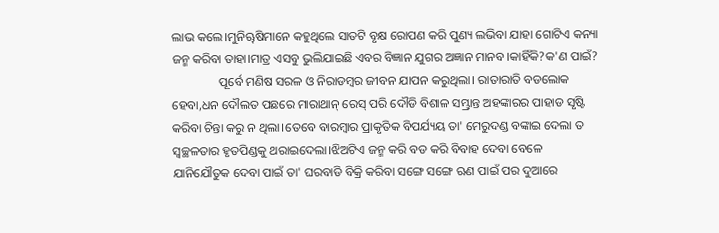ଲାଭ କଲେ।ମୁନିୠଷିମାନେ କହୁଥିଲେ ସାତଟି ବୃକ୍ଷ ରୋପଣ କରି ପୁଣ୍ୟ ଲଭିବା ଯାହା ଗୋଟିଏ କନ୍ୟା ଜନ୍ମ କରିବା ତାହା।ମାତ୍ର ଏସବୁ ଭୁଲିଯାଇଛି ଏବର ବିଜ୍ଞାନ ଯୁଗର ଅଜ୍ଞାନ ମାନବ।କାହିଁକି?କ'ଣ ପାଇଁ?
               ପୂର୍ବେ ମଣିଷ ସରଳ ଓ ନିରାଡମ୍ବର ଜୀବନ ଯାପନ କରୁଥିଲା। ରାତାରାତି ବଡଲୋକ ହେବା,ଧନ ଦୌଲତ ପଛରେ ମାରାଥାନ୍ ରେସ୍‌ ପରି ଦୌଡି ବିଶାଳ ସମ୍ଭ୍ରାନ୍ତ ଅହଙ୍କାରର ପାହାଡ ସୃଷ୍ଟି କରିବା ଚିନ୍ତା କରୁ ନ ଥିଲା।ତେବେ ବାରମ୍ବାର ପ୍ରାକୃତିକ ବିପର୍ଯ୍ୟୟ ତା' ମେରୁଦଣ୍ଡ ବଙ୍କାଇ ଦେଲା ତ ସ୍ୱଚ୍ଛଳତାର ହୃତପିଣ୍ଡକୁ ଥରାଇଦେଲା।ଝିଅଟିଏ ଜନ୍ମ କରି ବଡ କରି ବିବାହ ଦେବା ବେଳେ ଯାନିଯୌତୁକ ଦେବା ପାଇଁ ତା' ଘରବାଡି ବିକ୍ରି କରିବା ସଙ୍ଗେ ସଙ୍ଗେ ଋଣ ପାଇଁ ପର ଦୁଆରେ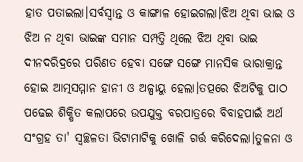ହାତ ପତାଇଲା।ସର୍ବସ୍ୱାନ୍ତ ଓ କାଙ୍ଗାଳ ହୋଇଗଲା।ଝିଅ ଥିବା ଭାଇ ଓ ଝିଅ ନ ଥିବା ଭାଇଙ୍କ ସମାନ ସମ୍ପତ୍ତି ଥିଲେ ଝିଅ ଥିବା ଭାଇ ଦୀନଦରିଦ୍ରରେ ପରିଣତ ହେବା ସଙ୍ଗେ ସଙ୍ଗେ ମାନସିକ ଭାରାକ୍ରାନ୍ତ ହୋଇ ଆତ୍ମସମ୍ମାନ ହାନୀ ଓ ଅଳ୍ପାୟୁ ହେଲା।ତତ୍ପରେ ଝିଅଟିକୁ ପାଠ ପଢେଇ ଶିକ୍ଷିତ କଲାପରେ ଉପଯୁକ୍ତ ବରପାତ୍ରରେ ବିବାହପାଇଁ ଅର୍ଥ ସଂଗ୍ରହ ତା' ସ୍ୱଚ୍ଛଳତା ଭିଟାମାଟିକୁ ଖୋଳି ଗର୍ତ୍ତ କରିଦେଲା।ତୁଳନା ଓ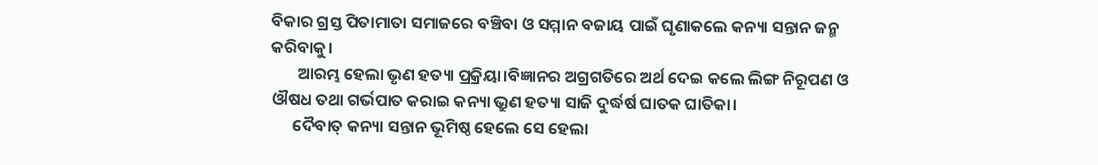ବିକାର ଗ୍ରସ୍ତ ପିତାମାତା ସମାଜରେ ବଞ୍ଚିବା ଓ ସମ୍ମାନ ବଜାୟ ପାଇଁ ଘୃଣାକଲେ କନ୍ୟା ସନ୍ତାନ ଜନ୍ମ କରିବାକୁ।
       ଆରମ୍ଭ ହେଲା ଭୃଣ ହତ୍ୟା ପ୍ରକ୍ରିୟା।ବିଜ୍ଞାନର ଅଗ୍ରଗତିରେ ଅର୍ଥ ଦେଇ କଲେ ଲିଙ୍ଗ ନିରୂପଣ ଓ ଔଷଧ ତଥା ଗର୍ଭପାତ କରାଇ କନ୍ୟା ଭ୍ରୁଣ ହତ୍ୟା ସାଜି ଦୁର୍ଦ୍ଧର୍ଷ ଘାତକ ଘାତିକା।
      ଦୈବାତ୍ କନ୍ୟା ସନ୍ତାନ ଭୂମିଷ୍ଠ ହେଲେ ସେ ହେଲା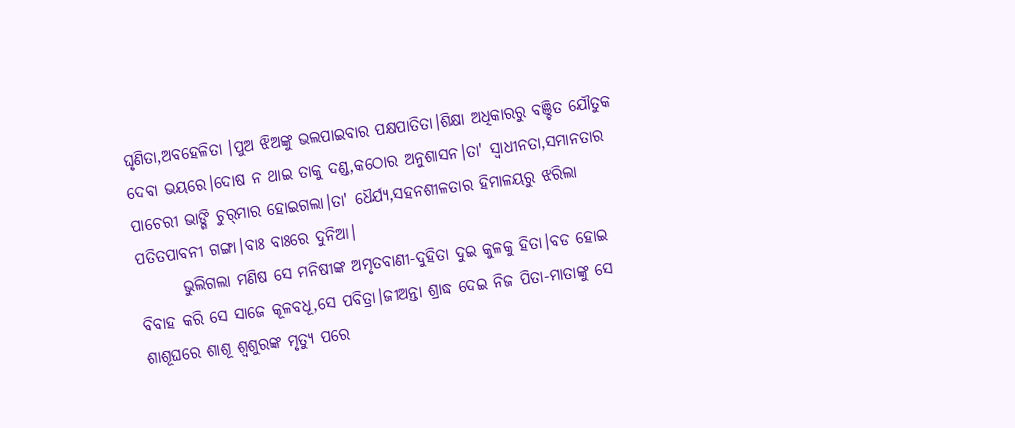ଘୃଣିତା,ଅବହେଳିତା ।ପୁଅ ଝିଅଙ୍କୁ ଭଲପାଇବାର ପକ୍ଷପାତିତା।ଶିକ୍ଷା ଅଧିକାରରୁ ବଞ୍ଚିତ ଯୌତୁକ ଦେବା ଭୟରେ।ଦୋଷ ନ ଥାଇ ତାକୁ ଦଣ୍ଡ,କଠୋର ଅନୁଶାସନ।ତା' ସ୍ୱାଧୀନତା,ସମାନତାର ପାଚେରୀ ଭାଙ୍ଗି ଚୁର୍‌ମାର ହୋଇଗଲା।ତା' ଧୈର୍ଯ୍ୟ,ସହନଶୀଳତାର ହିମାଳୟରୁ ଝରିଲା ପତିତପାବନୀ ଗଙ୍ଗା।ବାଃ ବାଃରେ ଦୁନିଆ।
       ଭୁଲିଗଲା ମଣିଷ ସେ ମନିଷୀଙ୍କ ଅମୃତବାଣୀ-ଦୁହିତା ଦୁଇ କୁଳକୁ ହିତା।ବଡ ହୋଇ ବିବାହ କରି ସେ ସାଜେ କୂଳବଧୂ,ସେ ପବିତ୍ରା।ଜୀଅନ୍ତା ଶ୍ରାଦ୍ଧ ଦେଇ ନିଜ ପିତା-ମାତାଙ୍କୁ ସେ ଶାଶୂଘରେ ଶାଶୂ ଶ୍ୱଶୁରଙ୍କ ମୃତ୍ୟୁ ପରେ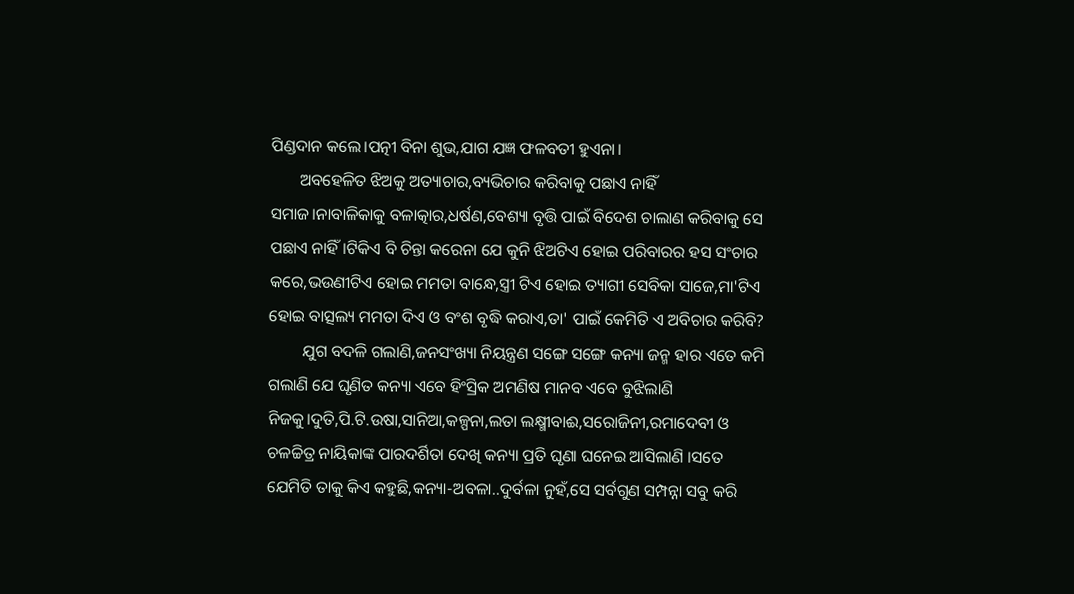ପିଣ୍ଡଦାନ କଲେ।ପତ୍ନୀ ବିନା ଶୁଭ,ଯାଗ ଯଜ୍ଞ ଫଳବତୀ ହୁଏନା।
       ଅବହେଳିତ ଝିଅକୁ ଅତ୍ୟାଚାର,ବ୍ୟଭିଚାର କରିବାକୁ ପଛାଏ ନାହିଁ ସମାଜ।ନାବାଳିକାକୁ ବଳାତ୍କାର,ଧର୍ଷଣ,ବେଶ୍ୟା ବୃତ୍ତି ପାଇଁ ବିଦେଶ ଚାଲାଣ କରିବାକୁ ସେ ପଛାଏ ନାହିଁ।ଟିକିଏ ବି ଚିନ୍ତା କରେନା ଯେ କୁନି ଝିଅଟିଏ ହୋଇ ପରିବାରର ହସ ସଂଚାର କରେ,ଭଉଣୀଟିଏ ହୋଇ ମମତା ବାନ୍ଧେ,ସ୍ତ୍ରୀ ଟିଏ ହୋଇ ତ୍ୟାଗୀ ସେବିକା ସାଜେ,ମା'ଟିଏ ହୋଇ ବାତ୍ସଲ୍ୟ ମମତା ଦିଏ ଓ ବଂଶ ବୃଦ୍ଧି କରାଏ,ତା' ପାଇଁ କେମିତି ଏ ଅବିଚାର କରିବି?
        ଯୁଗ ବଦଳି ଗଲାଣି,ଜନସଂଖ୍ୟା ନିୟନ୍ତ୍ରଣ ସଙ୍ଗେ ସଙ୍ଗେ କନ୍ୟା ଜନ୍ମ ହାର ଏତେ କମି ଗଲାଣି ଯେ ଘୃଣିତ କନ୍ୟା ଏବେ ହିଂସ୍ରିକ ଅମଣିଷ ମାନବ ଏବେ ବୁଝିଲାଣି ନିଜକୁ।ଦୁତି,ପି.ଟି.ଉଷା,ସାନିଆ,କଳ୍ପନା,ଲତା ଲକ୍ଷ୍ମୀବାଈ,ସରୋଜିନୀ,ରମାଦେବୀ ଓ ଚଳଚ୍ଚିତ୍ର ନାୟିକାଙ୍କ ପାରଦର୍ଶିତା ଦେଖି କନ୍ୟା ପ୍ରତି ଘୃଣା ଘନେଇ ଆସିଲାଣି ।ସତେ ଯେମିତି ତାକୁ କିଏ କହୁଛି,କନ୍ୟା-ଅବଳା..ଦୁର୍ବଳା ନୁହଁ,ସେ ସର୍ବଗୁଣ ସମ୍ପନ୍ନା ସବୁ କରି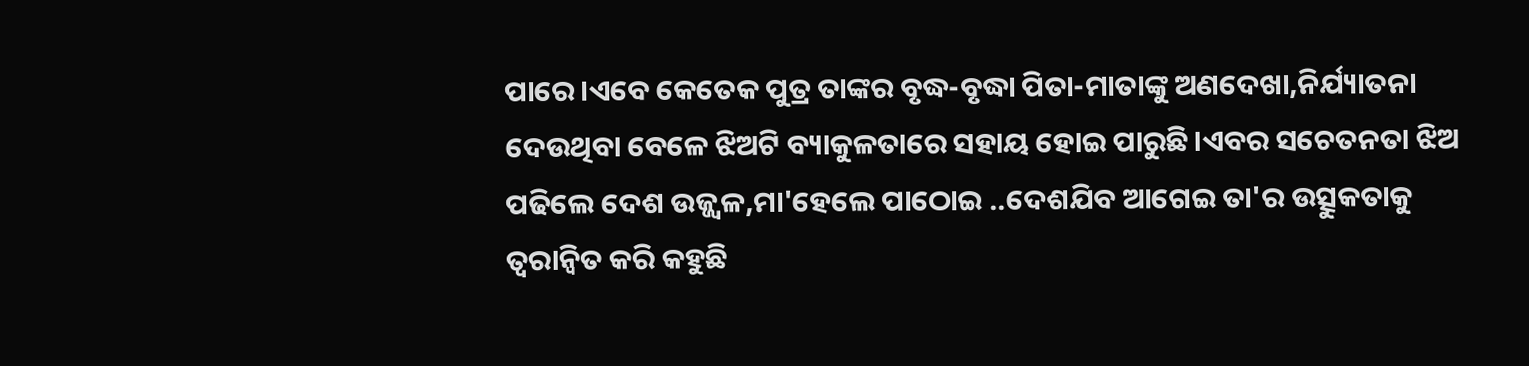ପାରେ।ଏବେ କେତେକ ପୁତ୍ର ତାଙ୍କର ବୃଦ୍ଧ-ବୃଦ୍ଧା ପିତା-ମାତାଙ୍କୁ ଅଣଦେଖା,ନିର୍ଯ୍ୟାତନା ଦେଉଥିବା ବେଳେ ଝିଅଟି ବ୍ୟାକୁଳତାରେ ସହାୟ ହୋଇ ପାରୁଛି।ଏବର ସଚେତନତା ଝିଅ ପଢିଲେ ଦେଶ ଉଜ୍ଜ୍ୱଳ,ମା'ହେଲେ ପାଠୋଇ ..ଦେଶଯିବ ଆଗେଇ ତା'ର ଉତ୍ସୁକତାକୁ ତ୍ୱରାନ୍ୱିତ କରି କହୁଛି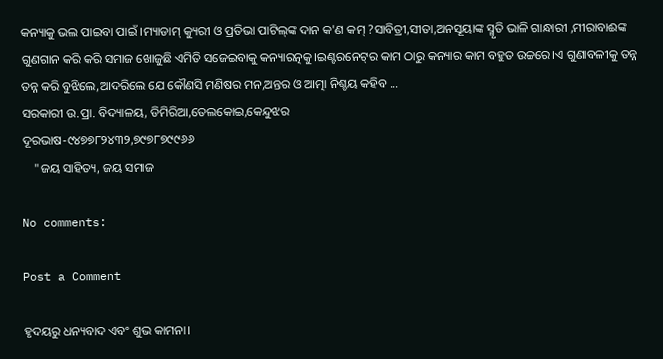କନ୍ୟାକୁ ଭଲ ପାଇବା ପାଇଁ ।ମ୍ୟାଡାମ୍ କ୍ୟୁରୀ ଓ ପ୍ରତିଭା ପାଟିଲ୍‌ଙ୍କ ଦାନ କ'ଣ କମ୍ ?ସାବିତ୍ରୀ,ସୀତା,ଅନସୂୟାଙ୍କ ସ୍ମୃତି ଭାଳି ଗାନ୍ଧାରୀ ,ମୀରାବାଈଙ୍କ ଗୁଣଗାନ କରି କରି ସମାଜ ଖୋଜୁଛି ଏମିତି ସଜେଇବାକୁ କନ୍ୟାରତ୍ନକୁ।ଇଣ୍ଟରନେଟ୍‌ର କାମ ଠାରୁ କନ୍ୟାର କାମ ବହୁତ ଉଚ୍ଚରେ।ଏ ଗୁଣାବଳୀକୁ ତନ୍ନ ତନ୍ନ କରି ବୁଝିଲେ,ଆଦରିଲେ ଯେ କୌଣସି ମଣିଷର ମନ,ଅନ୍ତର ଓ ଆତ୍ମା ନିଶ୍ଚୟ କହିବ ...
ସରକାରୀ ଉ.ପ୍ରା. ବିଦ୍ୟାଳୟ, ଡିମିରିଆ,ତେଲକୋଇ,କେନ୍ଦୁଝର
ଦୂରଭାଷ-୯୪୭୭୮୨୪୩୨,୭୯୭୮୭୯୯୬୬
    "ଜୟ ସାହିତ୍ୟ, ଜୟ ସମାଜ

No comments:

Post a Comment

ହୃଦୟରୁ ଧନ୍ୟବାଦ ଏବଂ ଶୁଭ କାମନା।